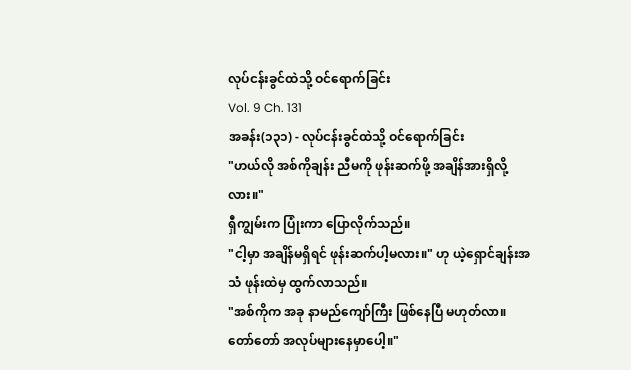လုပ်ငန်းခွင်ထဲသို့ ဝင်ရောက်ခြင်း
Vol. 9 Ch. 131
အခန်း(၁၃၁) - လုပ်ငန်းခွင်ထဲသို့ ဝင်ရောက်ခြင်း
"ဟယ်လို အစ်ကိုချန်း ညီမကို ဖုန်းဆက်ဖို့ အချိန်အားရှိလို့လား။"
ရှီကျွမ်းက ပြုံးကာ ပြောလိုက်သည်။
"ငါ့မှာ အချိန်မရှိရင် ဖုန်းဆက်ပါ့မလား။" ဟု ယဲ့ရှောင်ချန်းအသံ ဖုန်းထဲမှ ထွက်လာသည်။
"အစ်ကိုက အခု နာမည်ကျော်ကြီး ဖြစ်နေပြီ မဟုတ်လာ။ တော်တော် အလုပ်များနေမှာပေါ့။"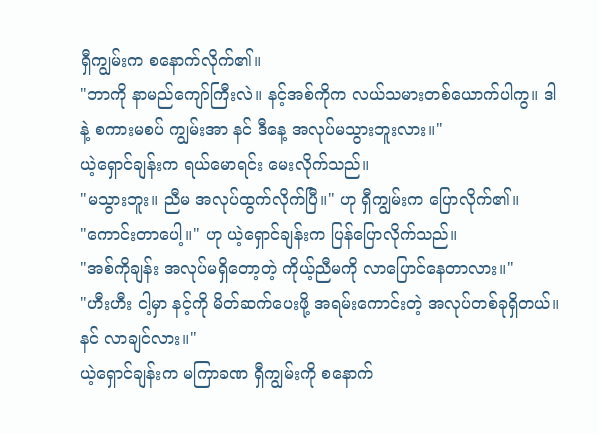ရှီကျွမ်းက စနောက်လိုက်၏။
"ဘာကို နာမည်ကျော်ကြီးလဲ။ နင့်အစ်ကိုက လယ်သမားတစ်ယောက်ပါကွ။ ဒါနဲ့ စကားမစပ် ကျွမ်းအာ နင် ဒီနေ့ အလုပ်မသွားဘူးလား။"
ယဲ့ရှောင်ချန်းက ရယ်မောရင်း မေးလိုက်သည်။
"မသွားဘူး။ ညီမ အလုပ်ထွက်လိုက်ပြီ။" ဟု ရှီကျွမ်းက ပြောလိုက်၏။
"ကောင်းတာပေါ့။" ဟု ယဲ့ရှောင်ချန်းက ပြန်ပြောလိုက်သည်။
"အစ်ကိုချန်း အလုပ်မရှိတော့တဲ့ ကိုယ့်ညီမကို လာပြောင်နေတာလား။"
"ဟီးဟီး ငါ့မှာ နင့်ကို မိတ်ဆက်ပေးဖို့ အရမ်းကောင်းတဲ့ အလုပ်တစ်ခုရှိတယ်။ နင် လာချင်လား။"
ယဲ့ရှောင်ချန်းက မကြာခဏ ရှီကျွမ်းကို စနောက်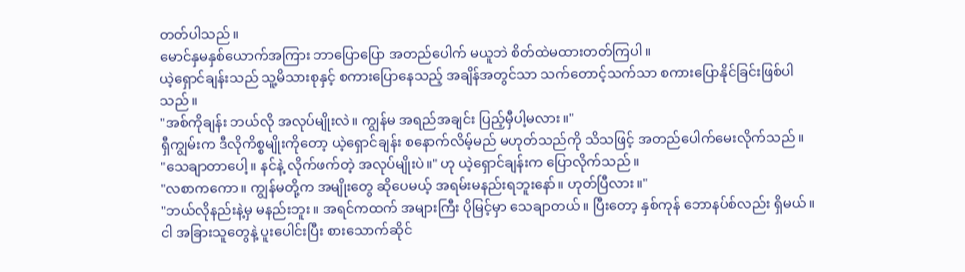တတ်ပါသည်။
မောင်နှမနှစ်ယောက်အကြား ဘာပြောပြော အတည်ပေါက် မယူဘဲ စိတ်ထဲမထားတတ်ကြပါ။
ယဲ့ရှောင်ချန်းသည် သူ့မိသားစုနှင့် စကားပြောနေသည့် အချိန်အတွင်သာ သက်တောင့်သက်သာ စကားပြောနိုင်ခြင်းဖြစ်ပါသည်။
"အစ်ကိုချန်း ဘယ်လို အလုပ်မျိုးလဲ။ ကျွန်မ အရည်အချင်း ပြည့်မှီပါ့မလား။"
ရှီကျွမ်းက ဒီလိုကိစ္စမျိုးကိုတော့ ယဲ့ရှောင်ချန်း စနောက်လိမ့်မည် မဟုတ်သည်ကို သိသဖြင့် အတည်ပေါက်မေးလိုက်သည်။
"သေချာတာပေါ့။ နင်နဲ့ လိုက်ဖက်တဲ့ အလုပ်မျိုးပဲ။" ဟု ယဲ့ရှောင်ချန်းက ပြောလိုက်သည်။
"လစာကကော။ ကျွန်မတို့က အမျိုးတွေ ဆိုပေမယ့် အရမ်းမနည်းရဘူးနော်။ ဟုတ်ပြီလား။"
"ဘယ်လိုနည်းနဲ့မှ မနည်းဘူး။ အရင်ကထက် အများကြီး ပိုမြင့်မှာ သေချာတယ်။ ပြီးတော့ နှစ်ကုန် ဘောနပ်စ်လည်း ရှိမယ်။ ငါ အခြားသူတွေနဲ့ ပူးပေါင်းပြီး စားသောက်ဆိုင်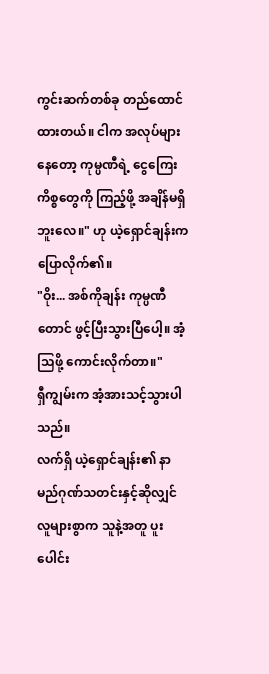ကွင်းဆက်တစ်ခု တည်ထောင်ထားတယ်။ ငါက အလုပ်များနေတော့ ကုမ္ပဏီရဲ့ ငွေကြေးကိစ္စတွေကို ကြည့်ဖို့ အချိန်မရှိဘူးလေ။" ဟု ယဲ့ရှောင်ချန်းက ပြောလိုက်၏။
"ဝိုး... အစ်ကိုချန်း ကုမ္ပဏီတောင် ဖွင့်ပြီးသွားပြီပေါ့။ အံ့သြဖို့ ကောင်းလိုက်တာ။"
ရှီကျွမ်းက အံ့အားသင့်သွားပါသည်။
လက်ရှိ ယဲ့ရှောင်ချန်း၏ နာမည်ဂုဏ်သတင်းနှင့်ဆိုလျှင် လူများစွာက သူနဲ့အတူ ပူးပေါင်း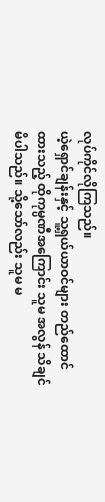လုပ်ကိုင်လိုကြသည်။
ယဲ့ရှောင်ချန်းနှင့် သူ့ရှယ်ယာဝင်များ တည်ထောင်ထားသည့် ထိုကုမ္ပဏီအကြောင်း သူမ အလွန် သိချင်မိပါသည်။ သို့သော်လည်း သူမ မ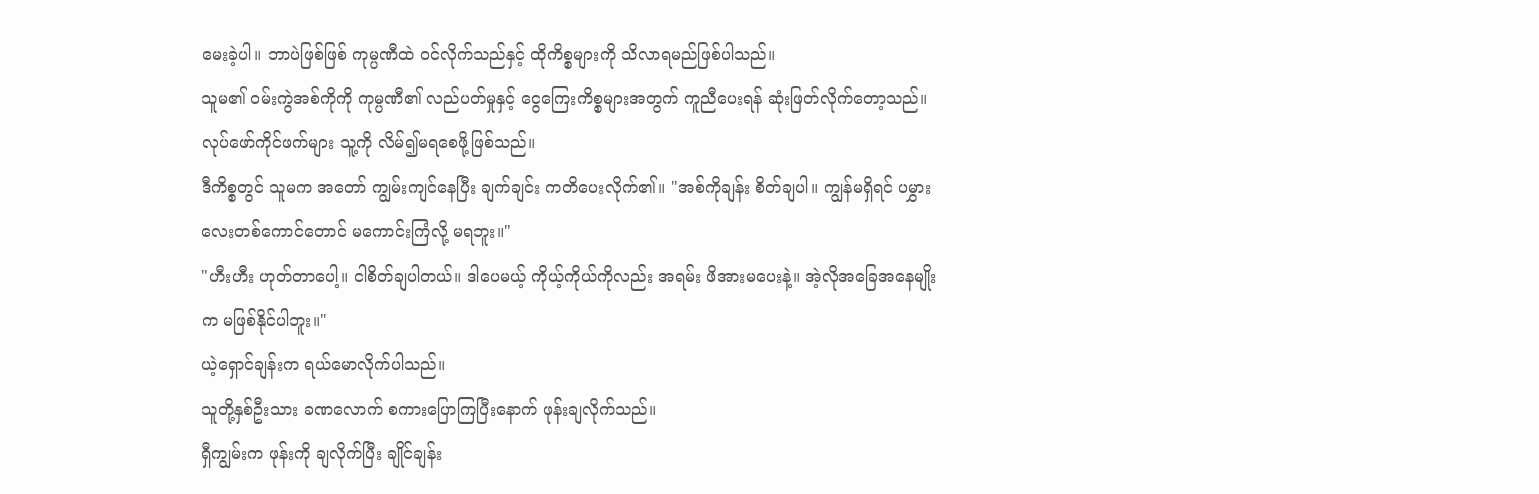မေးခဲ့ပါ။ ဘာပဲဖြစ်ဖြစ် ကုမ္ပဏီထဲ ဝင်လိုက်သည်နှင့် ထိုကိစ္စများကို သိလာရမည်ဖြစ်ပါသည်။
သူမ၏ ဝမ်းကွဲအစ်ကိုကို ကုမ္ပဏီ၏ လည်ပတ်မှုနှင့် ငွေကြေးကိစ္စများအတွက် ကူညီပေးရန် ဆုံးဖြတ်လိုက်တော့သည်။
လုပ်ဖော်ကိုင်ဖက်များ သူ့ကို လိမ်၍မရစေဖို့ဖြစ်သည်။
ဒီကိစ္စတွင် သူမက အတော် ကျွမ်းကျင်နေပြီး ချက်ချင်း ကတိပေးလိုက်၏။ "အစ်ကိုချန်း စိတ်ချပါ။ ကျွန်မရှိရင် ပမွှားလေးတစ်ကောင်တောင် မကောင်းကြံလို့ မရဘူး။"
"ဟီးဟီး ဟုတ်တာပေါ့။ ငါစိတ်ချပါတယ်။ ဒါပေမယ့် ကိုယ့်ကိုယ်ကိုလည်း အရမ်း ဖိအားမပေးနဲ့။ အဲ့လိုအခြေအနေမျိုးက မဖြစ်နိုင်ပါဘူး။"
ယဲ့ရှောင်ချန်းက ရယ်မောလိုက်ပါသည်။
သူတို့နှစ်ဦးသား ခဏလောက် စကားပြောကြပြီးနောက် ဖုန်းချလိုက်သည်။
ရှီကျွမ်းက ဖုန်းကို ချလိုက်ပြီး ချိုင်ချန်း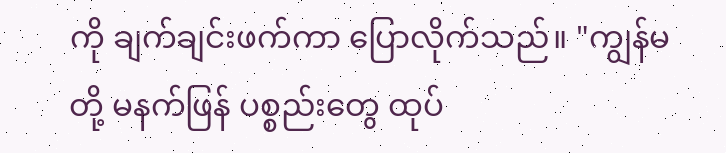ကို ချက်ချင်းဖက်ကာ ပြောလိုက်သည်။ "ကျွန်မတို့ မနက်ဖြန် ပစ္စည်းတွေ ထုပ်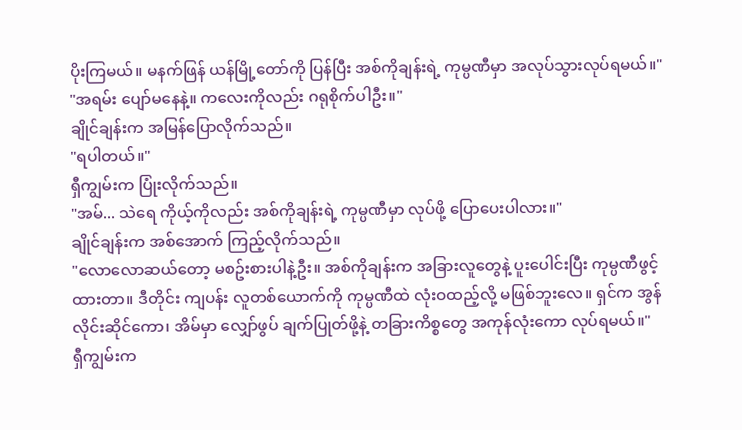ပိုးကြမယ်။ မနက်ဖြန် ယန်မြို့တော်ကို ပြန်ပြီး အစ်ကိုချန်းရဲ့ ကုမ္ပဏီမှာ အလုပ်သွားလုပ်ရမယ်။"
"အရမ်း ပျော်မနေနဲ့။ ကလေးကိုလည်း ဂရုစိုက်ပါဦး။"
ချိုင်ချန်းက အမြန်ပြောလိုက်သည်။
"ရပါတယ်။"
ရှီကျွမ်းက ပြုံးလိုက်သည်။
"အမ်... သဲရေ ကိုယ့်ကိုလည်း အစ်ကိုချန်းရဲ့ ကုမ္ပဏီမှာ လုပ်ဖို့ ပြောပေးပါလား။"
ချိုင်ချန်းက အစ်အောက် ကြည့်လိုက်သည်။
"လောလောဆယ်တော့ မစဥ်းစားပါနဲ့ဦး။ အစ်ကိုချန်းက အခြားလူတွေနဲ့ ပူးပေါင်းပြီး ကုမ္ပဏီဖွင့်ထားတာ။ ဒီတိုင်း ကျပန်း လူတစ်ယောက်ကို ကုမ္ပဏီထဲ လုံးဝထည့်လို့ မဖြစ်ဘူးလေ။ ရှင်က အွန်လိုင်းဆိုင်ကော၊ အိမ်မှာ လျှော်ဖွပ် ချက်ပြုတ်ဖို့နဲ့ တခြားကိစ္စတွေ အကုန်လုံးကော လုပ်ရမယ်။"
ရှီကျွမ်းက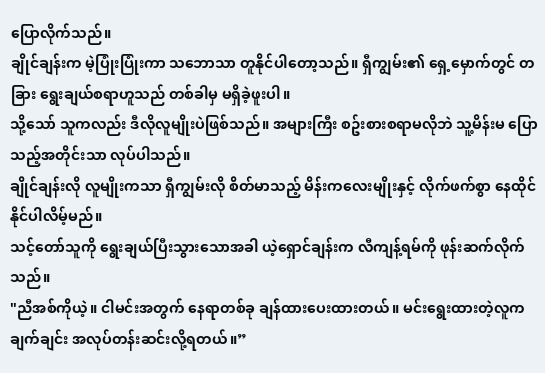ပြောလိုက်သည်။
ချိုင်ချန်းက မဲ့ပြုံးပြုံးကာ သဘောသာ တူနိုင်ပါတော့သည်။ ရှီကျွမ်း၏ ရှေ့မှောက်တွင် တခြား ရွေးချယ်စရာဟူသည် တစ်ခါမှ မရှိခဲ့ဖူးပါ။
သို့သော် သူကလည်း ဒီလိုလူမျိုးပဲဖြစ်သည်။ အများကြီး စဥ်းစားစရာမလိုဘဲ သူ့မိန်းမ ပြောသည့်အတိုင်းသာ လုပ်ပါသည်။
ချိုင်ချန်းလို လူမျိုးကသာ ရှီကျွမ်းလို စိတ်မာသည့် မိန်းကလေးမျိုးနှင့် လိုက်ဖက်စွာ နေထိုင်နိုင်ပါလိမ့်မည်။
သင့်တော်သူကို ရွေးချယ်ပြီးသွားသောအခါ ယဲ့ရှောင်ချန်းက လီကျန့်ရမ်ကို ဖုန်းဆက်လိုက်သည်။
"ညီအစ်ကိုယဲ့။ ငါမင်းအတွက် နေရာတစ်ခု ချန်ထားပေးထားတယ်။ မင်းရွေးထားတဲ့လူက ချက်ချင်း အလုပ်တန်းဆင်းလို့ရတယ်။”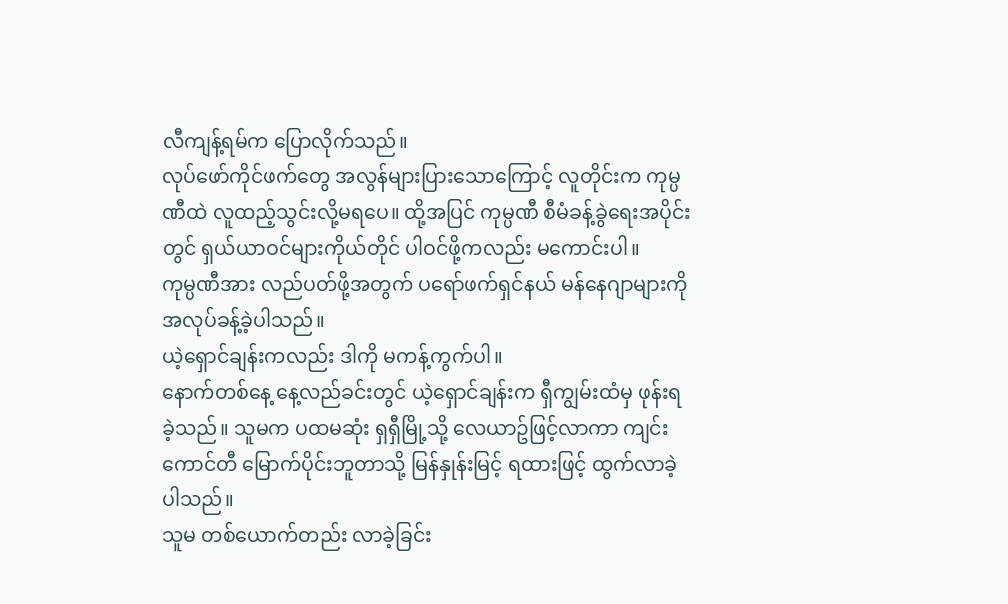လီကျန့်ရမ်က ပြောလိုက်သည်။
လုပ်ဖော်ကိုင်ဖက်တွေ အလွန်များပြားသောကြောင့် လူတိုင်းက ကုမ္ပဏီထဲ လူထည့်သွင်းလို့မရပေ။ ထို့အပြင် ကုမ္ပဏီ စီမံခန့်ခွဲရေးအပိုင်းတွင် ရှယ်ယာဝင်များကိုယ်တိုင် ပါဝင်ဖို့ကလည်း မကောင်းပါ။
ကုမ္ပဏီအား လည်ပတ်ဖို့အတွက် ပရော်ဖက်ရှင်နယ် မန်နေဂျာများကို အလုပ်ခန့်ခဲ့ပါသည်။
ယဲ့ရှောင်ချန်းကလည်း ဒါကို မကန့်ကွက်ပါ။
နောက်တစ်နေ့ နေ့လည်ခင်းတွင် ယဲ့ရှောင်ချန်းက ရှီကျွမ်းထံမှ ဖုန်းရခဲ့သည်။ သူမက ပထမဆုံး ရှရှီမြို့သို့ လေယာဥ်ဖြင့်လာကာ ကျင်းကောင်တီ မြောက်ပိုင်းဘူတာသို့ မြန်နှုန်းမြင့် ရထားဖြင့် ထွက်လာခဲ့ပါသည်။
သူမ တစ်ယောက်တည်း လာခဲ့ခြင်း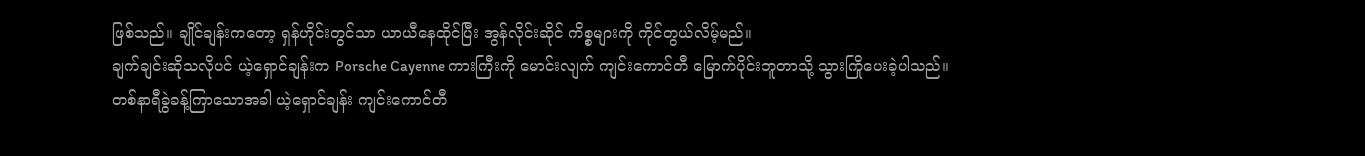ဖြစ်သည်။ ချိုင်ချန်းကတော့ ရှန်ဟိုင်းတွင်သာ ယာယီနေထိုင်ပြီး အွန်လိုင်းဆိုင် ကိစ္စများကို ကိုင်တွယ်လိမ့်မည်။
ချက်ချင်းဆိုသလိုပင် ယဲ့ရှောင်ချန်းက Porsche Cayenne ကားကြီးကို မောင်းလျက် ကျင်းကောင်တီ မြောက်ပိုင်းဘူတာသို့ သွားကြိုပေးခဲ့ပါသည်။
တစ်နာရီခွဲခန့်ကြာသောအခါ ယဲ့ရှောင်ချန်း ကျင်းကောင်တီ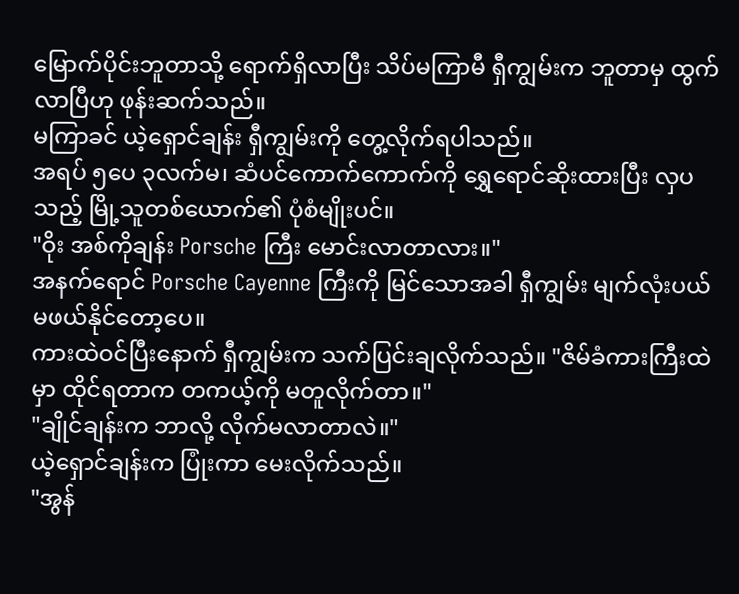မြောက်ပိုင်းဘူတာသို့ ရောက်ရှိလာပြီး သိပ်မကြာမီ ရှီကျွမ်းက ဘူတာမှ ထွက်လာပြီဟု ဖုန်းဆက်သည်။
မကြာခင် ယဲ့ရှောင်ချန်း ရှီကျွမ်းကို တွေ့လိုက်ရပါသည်။
အရပ် ၅ပေ ၃လက်မ၊ ဆံပင်ကောက်ကောက်ကို ရွှေရောင်ဆိုးထားပြီး လှပသည့် မြို့သူတစ်ယောက်၏ ပုံစံမျိုးပင်။
"ဝိုး အစ်ကိုချန်း Porsche ကြီး မောင်းလာတာလား။"
အနက်ရောင် Porsche Cayenne ကြီးကို မြင်သောအခါ ရှီကျွမ်း မျက်လုံးပယ် မဖယ်နိုင်တော့ပေ။
ကားထဲဝင်ပြီးနောက် ရှီကျွမ်းက သက်ပြင်းချလိုက်သည်။ "ဇိမ်ခံကားကြီးထဲမှာ ထိုင်ရတာက တကယ့်ကို မတူလိုက်တာ။"
"ချိုင်ချန်းက ဘာလို့ လိုက်မလာတာလဲ။"
ယဲ့ရှောင်ချန်းက ပြုံးကာ မေးလိုက်သည်။
"အွန်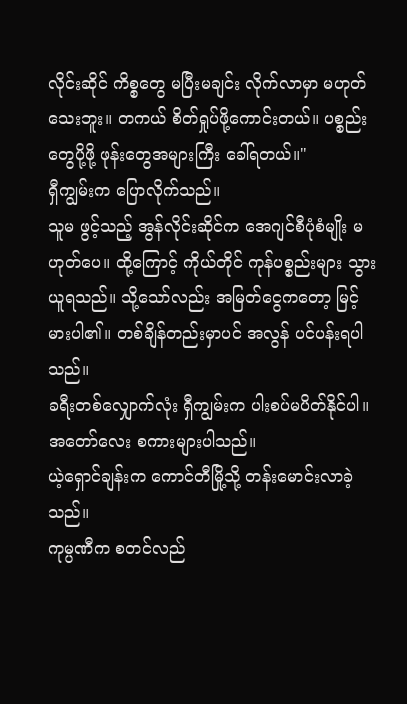လိုင်းဆိုင် ကိစ္စတွေ မပြီးမချင်း လိုက်လာမှာ မဟုတ်သေးဘူး။ တကယ် စိတ်ရှုပ်ဖို့ကောင်းတယ်။ ပစ္စည်းတွေပို့ဖို့ ဖုန်းတွေအများကြီး ခေါ်ရတယ်။"
ရှီကျွမ်းက ပြောလိုက်သည်။
သူမ ဖွင့်သည့် အွန်လိုင်းဆိုင်က အေဂျင်စီပုံစံမျိုး မဟုတ်ပေ။ ထို့ကြောင့် ကိုယ်တိုင် ကုန်ပစ္စည်းများ သွားယူရသည်။ သို့သော်လည်း အမြတ်ငွေကတော့ မြင့်မားပါ၏။ တစ်ချိန်တည်းမှာပင် အလွန် ပင်ပန်းရပါသည်။
ခရီးတစ်လျှောက်လုံး ရှီကျွမ်းက ပါးစပ်မပိတ်နိုင်ပါ။ အတော်လေး စကားများပါသည်။
ယဲ့ရှောင်ချန်းက ကောင်တီမြို့သို့ တန်းမောင်းလာခဲ့သည်။
ကုမ္ပဏီက စတင်လည်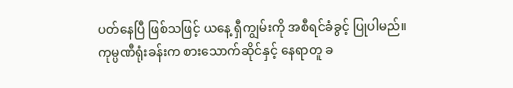ပတ်နေပြီ ဖြစ်သဖြင့် ယနေ့ ရှီကျွမ်းကို အစီရင်ခံခွင့် ပြုပါမည်။
ကုမ္ပဏီရုံးခန်းက စားသောက်ဆိုင်နှင့် နေရာတူ ခ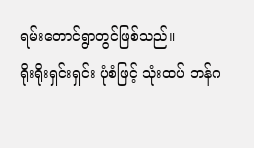ရမ်းတောင်ရွာတွင်ဖြစ်သည်။
ရိုးရိုးရှင်းရှင်း ပုံစံဖြင့် သုံးထပ် ဘန်ဂ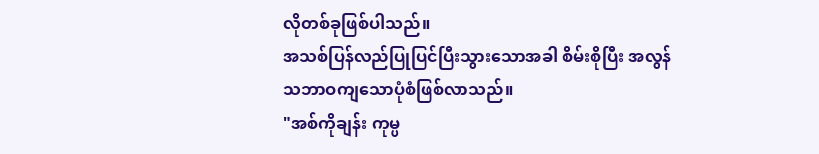လိုတစ်ခုဖြစ်ပါသည်။
အသစ်ပြန်လည်ပြုပြင်ပြီးသွားသောအခါ စိမ်းစိုပြီး အလွန်သဘာဝကျသောပုံစံဖြစ်လာသည်။
"အစ်ကိုချန်း ကုမ္ပ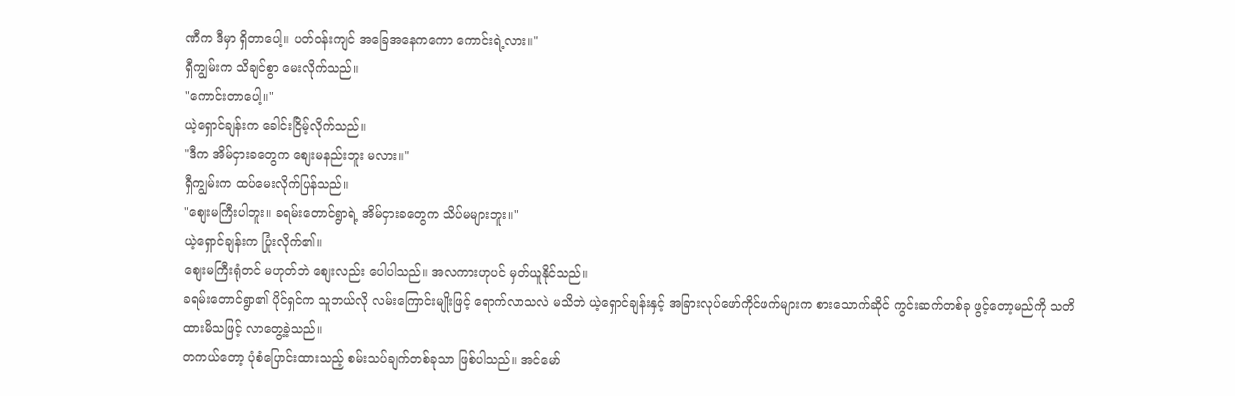ဏီက ဒီမှာ ရှိတာပေါ့။ ပတ်ဝန်းကျင် အခြေအနေကကော ကောင်းရဲ့လား။"
ရှီကျွမ်းက သိချင်စွာ မေးလိုက်သည်။
"ကောင်းတာပေါ့။"
ယဲ့ရှောင်ချန်းက ခေါင်းငြိမ့်လိုက်သည်။
"ဒီက အိမ်ငှားခတွေက စျေးမနည်းဘူး မလား။"
ရှီကျွမ်းက ထပ်မေးလိုက်ပြန်သည်။
"စျေးမကြီးပါဘူး။ ခရမ်းတောင်ရွာရဲ့ အိမ်ငှားခတွေက သိပ်မများဘူး။"
ယဲ့ရှောင်ချန်းက ပြုံးလိုက်၏။
စျေးမကြီးရုံတင် မဟုတ်ဘဲ စျေးလည်း ပေါပါသည်။ အလကားဟုပင် မှတ်ယူနိုင်သည်။
ခရမ်းတောင်ရွာ၏ ပိုင်ရှင်က သူဘယ်လို လမ်းကြောင်းမျိုးဖြင့် ရောက်လာသလဲ မသိဘဲ ယဲ့ရှောင်ချန်းနှင့် အခြားလုပ်ဖော်ကိုင်ဖက်များက စားသောက်ဆိုင် ကွင်းဆက်တစ်ခု ဖွင့်တော့မည်ကို သတိထားမိသဖြင့် လာတွေ့ခဲ့သည်။
တကယ်တော့ ပုံစံပြောင်းထားသည့် စမ်းသပ်ချက်တစ်ခုသာ ဖြစ်ပါသည်။ အင်မော်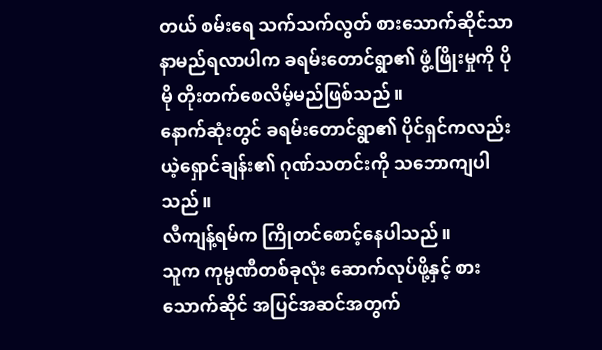တယ် စမ်းရေ သက်သက်လွတ် စားသောက်ဆိုင်သာ နာမည်ရလာပါက ခရမ်းတောင်ရွာ၏ ဖွံ့ဖြိုးမှုကို ပိုမို တိုးတက်စေလိမ့်မည်ဖြစ်သည်။
နောက်ဆုံးတွင် ခရမ်းတောင်ရွာ၏ ပိုင်ရှင်ကလည်း ယဲ့ရှောင်ချန်း၏ ဂုဏ်သတင်းကို သဘောကျပါသည်။
လီကျန့်ရမ်က ကြိုတင်စောင့်နေပါသည်။
သူက ကုမ္ပဏီတစ်ခုလုံး ဆောက်လုပ်ဖို့နှင့် စားသောက်ဆိုင် အပြင်အဆင်အတွက်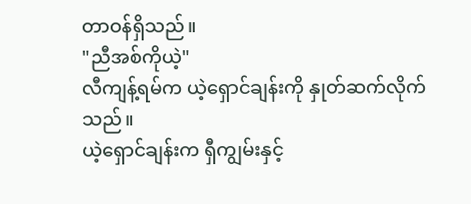တာဝန်ရှိသည်။
"ညီအစ်ကိုယဲ့"
လီကျန့်ရမ်က ယဲ့ရှောင်ချန်းကို နှုတ်ဆက်လိုက်သည်။
ယဲ့ရှောင်ချန်းက ရှီကျွမ်းနှင့်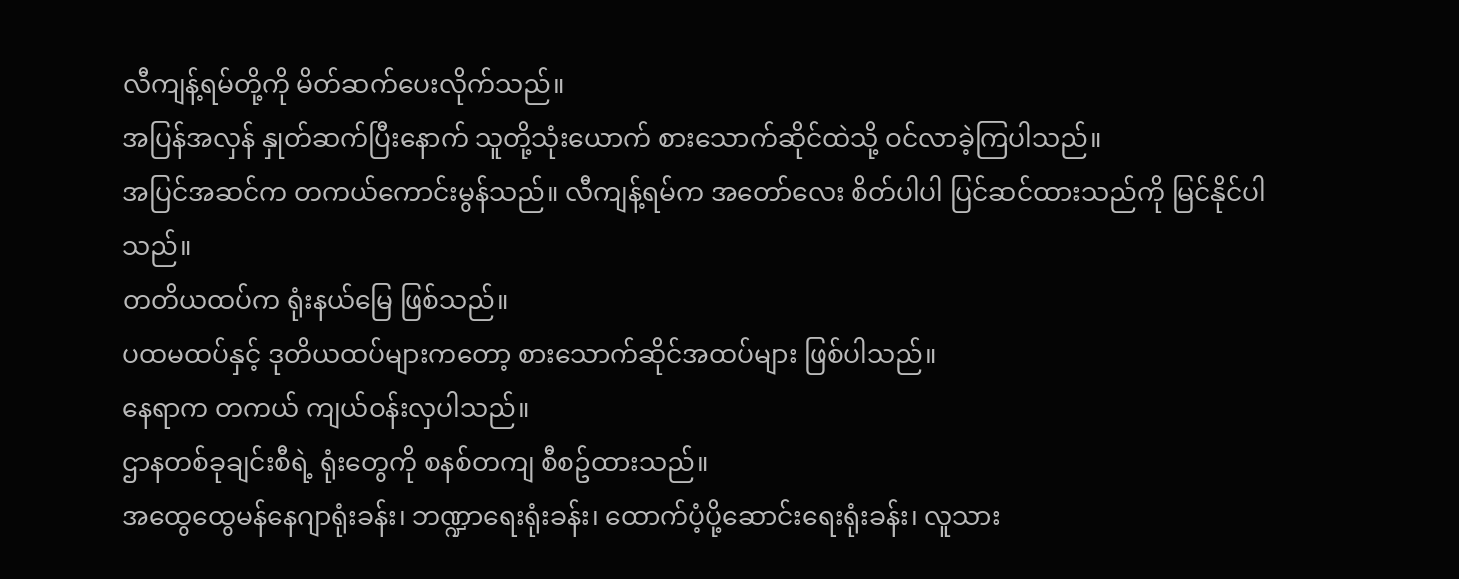လီကျန့်ရမ်တို့ကို မိတ်ဆက်ပေးလိုက်သည်။
အပြန်အလှန် နှုတ်ဆက်ပြီးနောက် သူတို့သုံးယောက် စားသောက်ဆိုင်ထဲသို့ ဝင်လာခဲ့ကြပါသည်။
အပြင်အဆင်က တကယ်ကောင်းမွန်သည်။ လီကျန့်ရမ်က အတော်လေး စိတ်ပါပါ ပြင်ဆင်ထားသည်ကို မြင်နိုင်ပါသည်။
တတိယထပ်က ရုံးနယ်မြေ ဖြစ်သည်။
ပထမထပ်နှင့် ဒုတိယထပ်များကတော့ စားသောက်ဆိုင်အထပ်များ ဖြစ်ပါသည်။
နေရာက တကယ် ကျယ်ဝန်းလှပါသည်။
ဌာနတစ်ခုချင်းစီရဲ့ ရုံးတွေကို စနစ်တကျ စီစဥ်ထားသည်။
အထွေထွေမန်နေဂျာရုံးခန်း၊ ဘဏ္ဍာရေးရုံးခန်း၊ ထောက်ပံ့ပို့ဆောင်းရေးရုံးခန်း၊ လူသား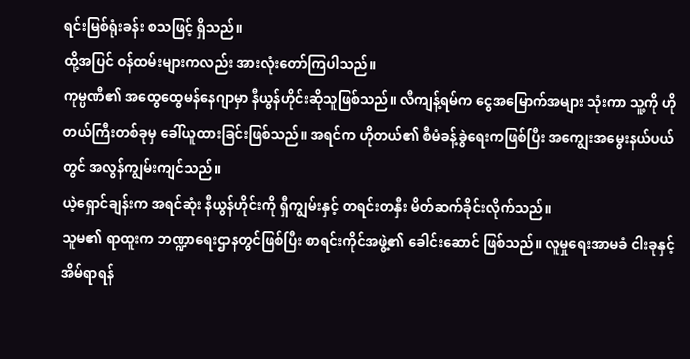ရင်းမြစ်ရုံးခန်း စသဖြင့် ရှိသည်။
ထို့အပြင် ဝန်ထမ်းများကလည်း အားလုံးတော်ကြပါသည်။
ကုမ္ပဏီ၏ အထွေထွေမန်နေဂျာမှာ နီယွန်ဟိုင်းဆိုသူဖြစ်သည်။ လီကျန့်ရမ်က ငွေအမြောက်အများ သုံးကာ သူ့ကို ဟိုတယ်ကြီးတစ်ခုမှ ခေါ်ယူထားခြင်းဖြစ်သည်။ အရင်က ဟိုတယ်၏ စီမံခန့်ခွဲရေးကဖြစ်ပြီး အကျွေးအမွေးနယ်ပယ်တွင် အလွန်ကျွမ်းကျင်သည်။
ယဲ့ရှောင်ချန်းက အရင်ဆုံး နီယွန်ဟိုင်းကို ရှီကျွမ်းနှင့် တရင်းတနှီး မိတ်ဆက်ခိုင်းလိုက်သည်။
သူမ၏ ရာထူးက ဘဏ္ဍာရေးဌာနတွင်ဖြစ်ပြီး စာရင်းကိုင်အဖွဲ့၏ ခေါင်းဆောင် ဖြစ်သည်။ လူမှုရေးအာမခံ ငါးခုနှင့် အိမ်ရာရန်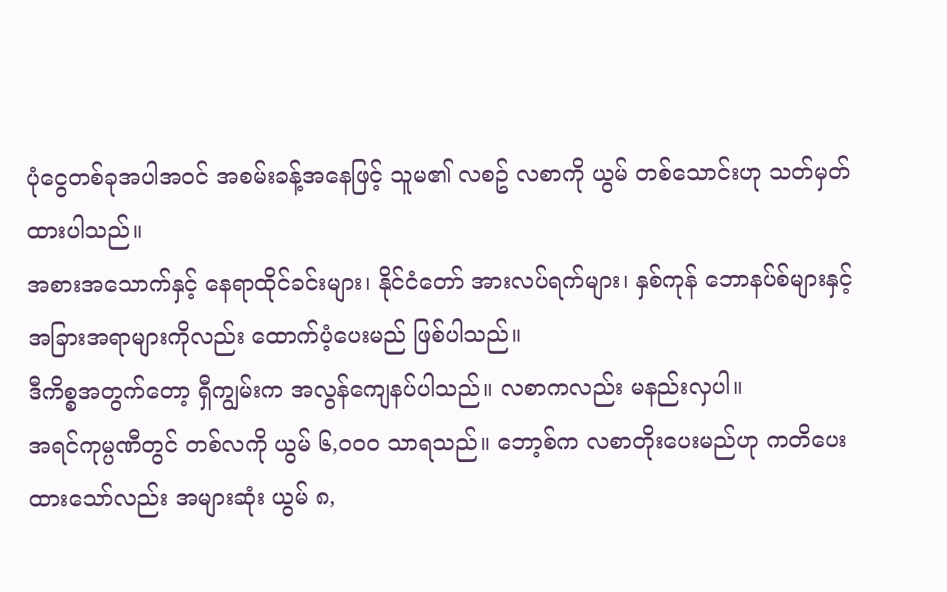ပုံငွေတစ်ခုအပါအဝင် အစမ်းခန့်အနေဖြင့် သူမ၏ လစဥ် လစာကို ယွမ် တစ်သောင်းဟု သတ်မှတ်ထားပါသည်။
အစားအသောက်နှင့် နေရာထိုင်ခင်းများ၊ နိုင်ငံတော် အားလပ်ရက်များ၊ နှစ်ကုန် ဘောနပ်စ်များနှင့် အခြားအရာများကိုလည်း ထောက်ပံ့ပေးမည် ဖြစ်ပါသည်။
ဒီကိစ္စအတွက်တော့ ရှီကျွမ်းက အလွန်ကျေနပ်ပါသည်။ လစာကလည်း မနည်းလှပါ။
အရင်ကုမ္ပဏီတွင် တစ်လကို ယွမ် ၆,၀၀၀ သာရသည်။ ဘော့စ်က လစာတိုးပေးမည်ဟု ကတိပေးထားသော်လည်း အများဆုံး ယွမ် ၈,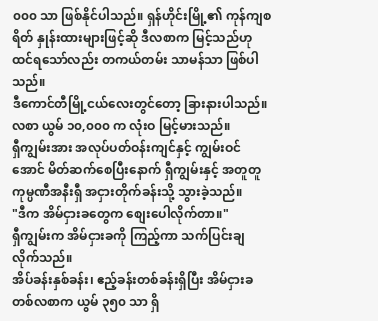၀၀၀ သာ ဖြစ်နိုင်ပါသည်။ ရှန်ဟိုင်းမြို့၏ ကုန်ကျစရိတ် နှုန်းထားများဖြင့်ဆို ဒီလစာက မြင့်သည်ဟု ထင်ရသော်လည်း တကယ်တမ်း သာမန်သာ ဖြစ်ပါသည်။
ဒီကောင်တီမြို့ငယ်လေးတွင်တော့ ခြားနားပါသည်။ လစာ ယွမ် ၁၀,၀၀၀ က လုံးဝ မြင့်မားသည်။
ရှီကျွမ်းအား အလုပ်ပတ်ဝန်းကျင်နှင့် ကျွမ်းဝင်အောင် မိတ်ဆက်စေပြီးနောက် ရှီကျွမ်းနှင့် အတူတူ ကုမ္ပဏီအနီးရှီ အငှားတိုက်ခန်းသို့ သွားခဲ့သည်။
"ဒီက အိမ်ငှားခတွေက စျေးပေါလိုက်တာ။"
ရှီကျွမ်းက အိမ်ငှားခကို ကြည့်ကာ သက်ပြင်းချလိုက်သည်။
အိပ်ခန်းနှစ်ခန်း၊ ဧည့်ခန်းတစ်ခန်းရှိပြီး အိမ်ငှားခ တစ်လစာက ယွမ် ၃၅၀ သာ ရှိ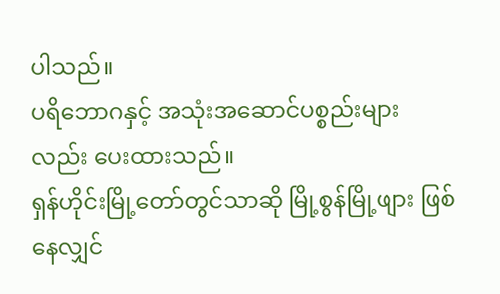ပါသည်။
ပရိဘောဂနှင့် အသုံးအဆောင်ပစ္စည်းများလည်း ပေးထားသည်။
ရှန်ဟိုင်းမြို့တော်တွင်သာဆို မြို့စွန်မြို့ဖျား ဖြစ်နေလျှင်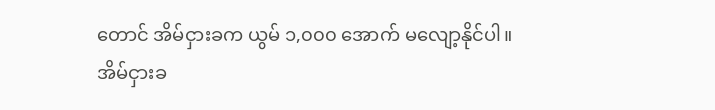တောင် အိမ်ငှားခက ယွမ် ၁,၀၀၀ အောက် မလျော့နိုင်ပါ။
အိမ်ငှားခ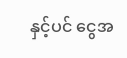နှင့်ပင် ငွေအ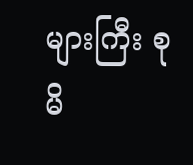များကြီး စုမိ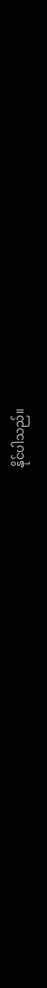နိုင်ပါသည်။